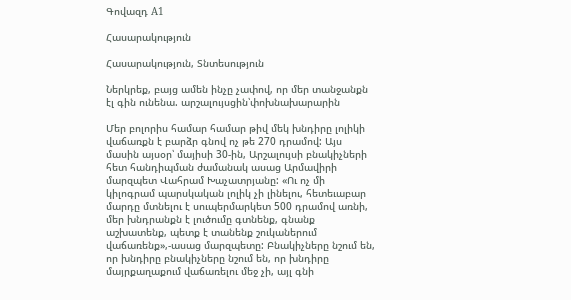Գովազդ A1

Հասարակություն

Հասարակություն, Տնտեսություն

Ներկրեք, բայց ամեն ինչը չափով, որ մեր տանջանքն էլ գին ունենա. արշալույսցին՝փոխնախարարին

Մեր բոլորիս համար համար թիվ մեկ խնդիրը լոլիկի վաճառքն է բարձր գնով ոչ թե 270 դրամով: Այս մասին այսօր՝ մայիսի 30-ին, Արշալույսի բնակիչների հետ հանդիպման ժամանակ ասաց Արմավիրի մարզպետ Վահրամ Խաչատրյանը: «Ու ոչ մի կիլոգրամ պարսկական լոլիկ չի լինելու, հետեւաբար մարդը մտնելու է սուպերմարկետ 500 դրամով առնի, մեր խնդրանքն է լուծումը գտնենք, գնանք աշխատենք, պետք է տանենք շուկաներում վաճառենք»,-ասաց մարզպետը: Բնակիչները նշում են, որ խնդիրը բնակիչները նշում են, որ խնդիրը մայրքաղաքում վաճառելու մեջ չի, այլ գնի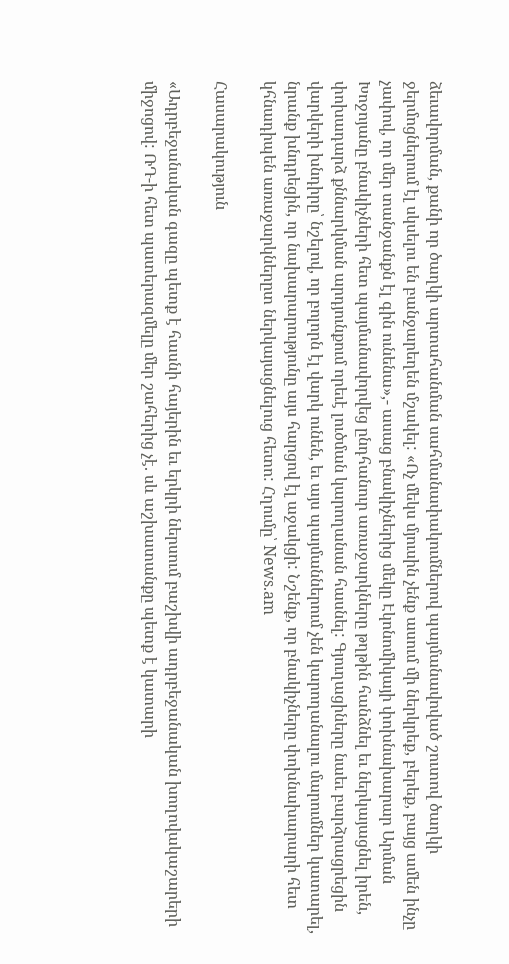ձեւավորման, քանի որ ծաղկի արտահանման սահմանափակումներով պայմանավոված շուտով ծաղկի ջերմոցներում էլ սկսելու են բանջարեղեն մշակել: «Ոչ մեկս մյուսին չենք ասում մի ներկրեք, բերեք, բայց ամեն ինչը չափով, որ մեր տանջանքն էլ գին ունենա»,- ասաց բնակիչներից մեկը Էկոնոմիկայի փոխնախարար Արման Խոջոյանը բնակիչների հետ պայմանավորվեց ընդհանուր առաջարկները թղթին հանձնել եւ ներկայացնել իրեն, փոխադարձ քննարկման արդյունքում որեւէ լուծման կարողանան հասնել: Գյուղացիները նաեւ բարձրացրեցին վարկերի խնդիրը՝ նշելով, որ բոլորն էլ վարկ ունեն, եւ այս պայմաններում չեն կարողանալու մարումներ կատարել, նրանք խնդրեցին, որ նախարարությունը այս հարցով էլ աջակցի: Նշենք, որ բնակիչները փոխնախարարի հետ կհնադիպեն առաջարկներըտ ներկայացնելուց հետո: Հղումը՝ News.am

Հասարակություն

«Ադրբեջանական գազը պետք է հասնի հայերին եւ երկրի ներսում բաշխվի ադրբեջանական խողովակաշարերի միջոցով: ՌԴ-ի հետ պատերազմելը մեր շահերից չէ. սև աշխատանքը պետք է կատարի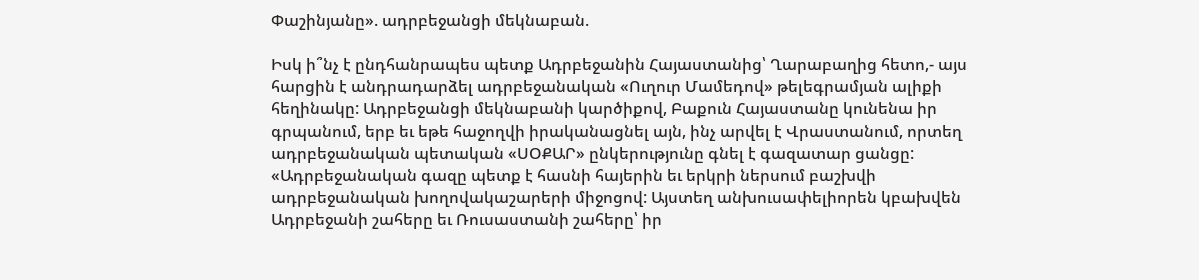Փաշինյանը». ադրբեջանցի մեկնաբան.

Իսկ ի՞նչ է ընդհանրապես պետք Ադրբեջանին Հայաստանից՝ Ղարաբաղից հետո,- այս հարցին է անդրադարձել ադրբեջանական «Ուղուր Մամեդով» թելեգրամյան ալիքի հեղինակը: Ադրբեջանցի մեկնաբանի կարծիքով, Բաքուն Հայաստանը կունենա իր գրպանում, երբ եւ եթե հաջողվի իրականացնել այն, ինչ արվել է Վրաստանում, որտեղ ադրբեջանական պետական «ՍՕՔԱՐ» ընկերությունը գնել է գազատար ցանցը: «Ադրբեջանական գազը պետք է հասնի հայերին եւ երկրի ներսում բաշխվի ադրբեջանական խողովակաշարերի միջոցով: Այստեղ անխուսափելիորեն կբախվեն Ադրբեջանի շահերը եւ Ռուսաստանի շահերը՝ իր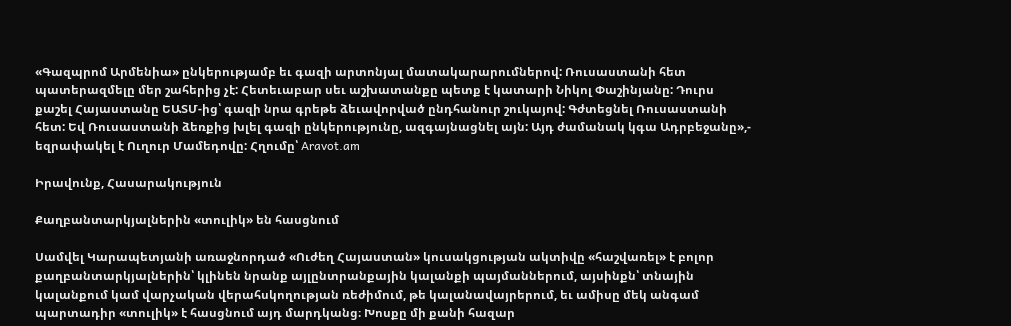«Գազպրոմ Արմենիա» ընկերությամբ եւ գազի արտոնյալ մատակարարումներով: Ռուսաստանի հետ պատերազմելը մեր շահերից չէ: Հետեւաբար սեւ աշխատանքը պետք է կատարի Նիկոլ Փաշինյանը: Դուրս քաշել Հայաստանը ԵԱՏՄ-ից՝ գազի նրա գրեթե ձեւավորված ընդհանուր շուկայով: Գժտեցնել Ռուսաստանի հետ: Եվ Ռուսաստանի ձեռքից խլել գազի ընկերությունը, ազգայնացնել այն: Այդ ժամանակ կգա Ադրբեջանը»,- եզրափակել է Ուղուր Մամեդովը: Հղումը՝ Aravot.am

Իրավունք, Հասարակություն

Քաղբանտարկյալներին «տուլիկ» են հասցնում

Սամվել Կարապետյանի առաջնորդած «Ուժեղ Հայաստան» կուսակցության ակտիվը «հաշվառել» է բոլոր քաղբանտարկյալներին՝ կլինեն նրանք այլընտրանքային կալանքի պայմաններում, այսինքն՝ տնային կալանքում կամ վարչական վերահսկողության ռեժիմում, թե կալանավայրերում, եւ ամիսը մեկ անգամ պարտադիր «տուլիկ» է հասցնում այդ մարդկանց։ Խոսքը մի քանի հազար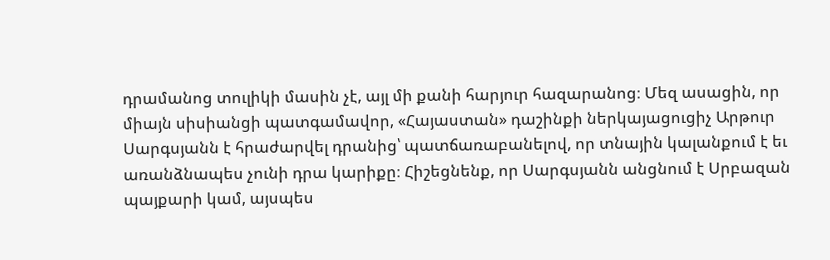դրամանոց տուլիկի մասին չէ, այլ մի քանի հարյուր հազարանոց։ Մեզ ասացին, որ միայն սիսիանցի պատգամավոր, «Հայաստան» դաշինքի ներկայացուցիչ Արթուր Սարգսյանն է հրաժարվել դրանից՝ պատճառաբանելով, որ տնային կալանքում է եւ առանձնապես չունի դրա կարիքը։ Հիշեցնենք, որ Սարգսյանն անցնում է Սրբազան պայքարի կամ, այսպես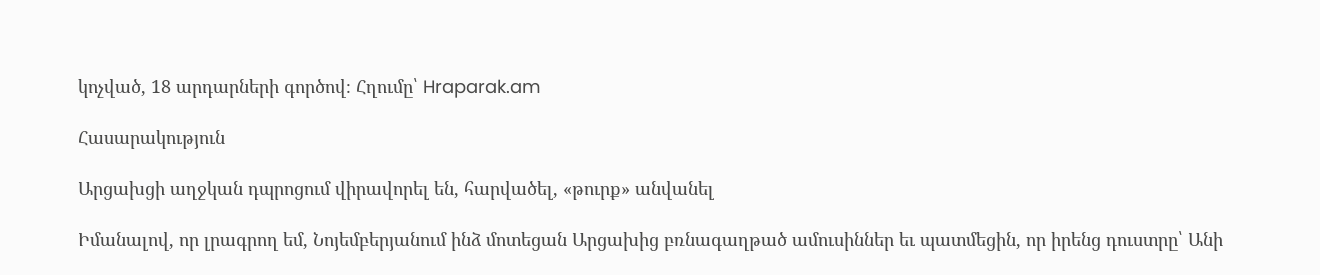կոչված, 18 արդարների գործով։ Հղումը՝ Hraparak.am

Հասարակություն

Արցախցի աղջկան դպրոցում վիրավորել են, հարվածել, «թուրք» անվանել

Իմանալով, որ լրագրող եմ, Նոյեմբերյանում ինձ մոտեցան Արցախից բռնագաղթած ամուսիններ եւ պատմեցին, որ իրենց դուստրը՝ Անի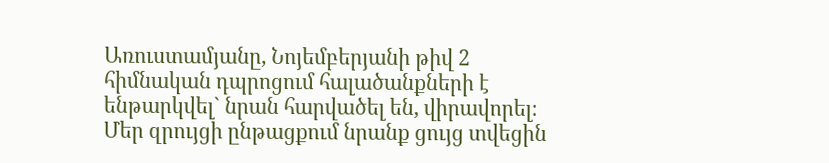Առուստամյանը, Նոյեմբերյանի թիվ 2 հիմնական դպրոցում հալածանքների է ենթարկվել` նրան հարվածել են, վիրավորել։ Մեր զրույցի ընթացքում նրանք ցույց տվեցին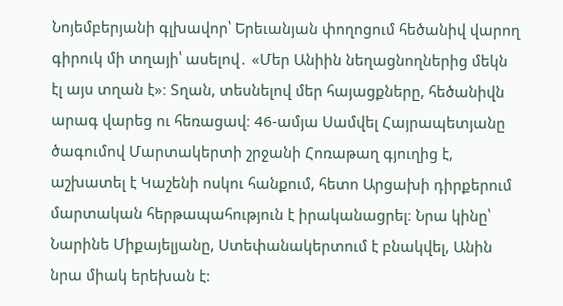Նոյեմբերյանի գլխավոր՝ Երեւանյան փողոցում հեծանիվ վարող գիրուկ մի տղայի՝ ասելով․ «Մեր Անիին նեղացնողներից մեկն էլ այս տղան է»։ Տղան, տեսնելով մեր հայացքները, հեծանիվն արագ վարեց ու հեռացավ։ 46-ամյա Սամվել Հայրապետյանը ծագումով Մարտակերտի շրջանի Հոռաթաղ գյուղից է, աշխատել է Կաշենի ոսկու հանքում, հետո Արցախի դիրքերում մարտական հերթապահություն է իրականացրել։ Նրա կինը՝ Նարինե Միքայելյանը, Ստեփանակերտում է բնակվել, Անին նրա միակ երեխան է: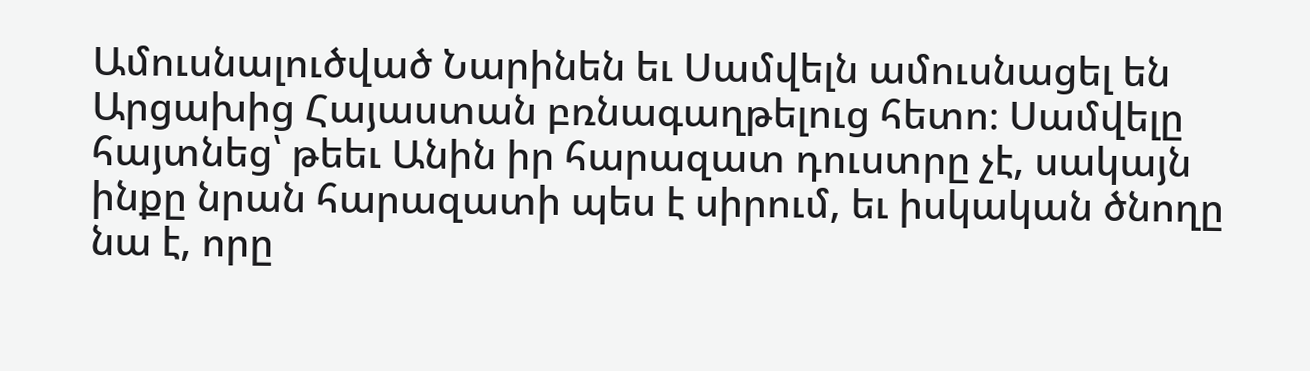Ամուսնալուծված Նարինեն եւ Սամվելն ամուսնացել են Արցախից Հայաստան բռնագաղթելուց հետո։ Սամվելը հայտնեց՝ թեեւ Անին իր հարազատ դուստրը չէ, սակայն ինքը նրան հարազատի պես է սիրում, եւ իսկական ծնողը նա է, որը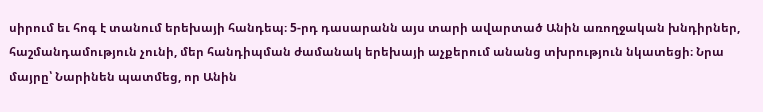սիրում եւ հոգ է տանում երեխայի հանդեպ։ 5-րդ դասարանն այս տարի ավարտած Անին առողջական խնդիրներ, հաշմանդամություն չունի, մեր հանդիպման ժամանակ երեխայի աչքերում անանց տխրություն նկատեցի։ Նրա մայրը՝ Նարինեն պատմեց, որ Անին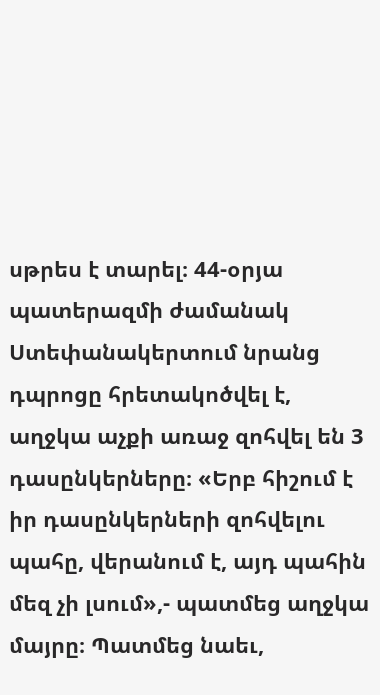սթրես է տարել։ 44-օրյա պատերազմի ժամանակ Ստեփանակերտում նրանց դպրոցը հրետակոծվել է, աղջկա աչքի առաջ զոհվել են 3 դասընկերները։ «Երբ հիշում է իր դասընկերների զոհվելու պահը, վերանում է, այդ պահին մեզ չի լսում»,- պատմեց աղջկա մայրը։ Պատմեց նաեւ,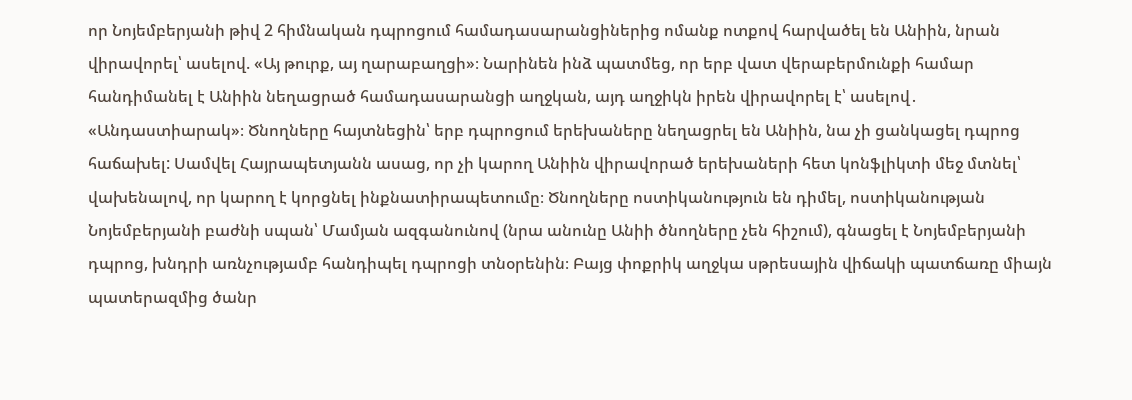որ Նոյեմբերյանի թիվ 2 հիմնական դպրոցում համադասարանցիներից ոմանք ոտքով հարվածել են Անիին, նրան վիրավորել՝ ասելով. «Այ թուրք, այ ղարաբաղցի»։ Նարինեն ինձ պատմեց, որ երբ վատ վերաբերմունքի համար հանդիմանել է Անիին նեղացրած համադասարանցի աղջկան, այդ աղջիկն իրեն վիրավորել է՝ ասելով․ «Անդաստիարակ»։ Ծնողները հայտնեցին՝ երբ դպրոցում երեխաները նեղացրել են Անիին, նա չի ցանկացել դպրոց հաճախել: Սամվել Հայրապետյանն ասաց, որ չի կարող Անիին վիրավորած երեխաների հետ կոնֆլիկտի մեջ մտնել՝ վախենալով, որ կարող է կորցնել ինքնատիրապետումը։ Ծնողները ոստիկանություն են դիմել, ոստիկանության Նոյեմբերյանի բաժնի սպան՝ Մամյան ազգանունով (նրա անունը Անիի ծնողները չեն հիշում), գնացել է Նոյեմբերյանի դպրոց, խնդրի առնչությամբ հանդիպել դպրոցի տնօրենին։ Բայց փոքրիկ աղջկա սթրեսային վիճակի պատճառը միայն պատերազմից ծանր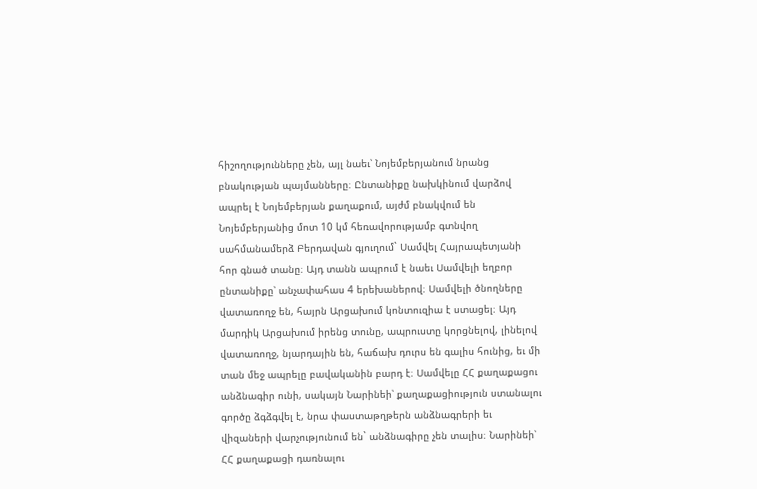հիշողությունները չեն, այլ նաեւ՝ Նոյեմբերյանում նրանց բնակության պայմանները։ Ընտանիքը նախկինում վարձով ապրել է Նոյեմբերյան քաղաքում, այժմ բնակվում են Նոյեմբերյանից մոտ 10 կմ հեռավորությամբ գտնվող սահմանամերձ Բերդավան գյուղում` Սամվել Հայրապետյանի հոր գնած տանը։ Այդ տանն ապրում է նաեւ Սամվելի եղբոր ընտանիքը՝ անչափահաս 4 երեխաներով։ Սամվելի ծնողները վատառողջ են, հայրն Արցախում կոնտուզիա է ստացել։ Այդ մարդիկ Արցախում իրենց տունը, ապրուստը կորցնելով, լինելով վատառողջ, նյարդային են, հաճախ դուրս են գալիս հունից, եւ մի տան մեջ ապրելը բավականին բարդ է։ Սամվելը ՀՀ քաղաքացու անձնագիր ունի, սակայն Նարինեի՝ քաղաքացիություն ստանալու գործը ձգձգվել է, նրա փաստաթղթերն անձնագրերի եւ վիզաների վարչությունում են` անձնագիրը չեն տալիս։ Նարինեի՝ ՀՀ քաղաքացի դառնալու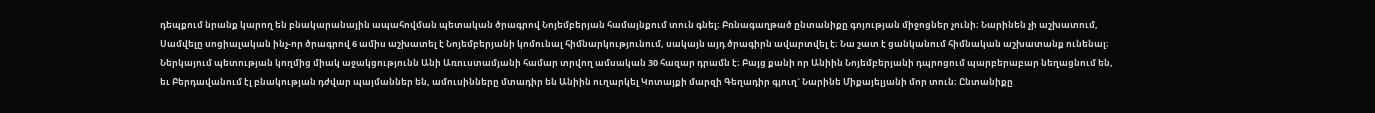դեպքում նրանք կարող են բնակարանային ապահովման պետական ծրագրով Նոյեմբերյան համայնքում տուն գնել։ Բռնագաղթած ընտանիքը գոյության միջոցներ չունի։ Նարինեն չի աշխատում, Սամվելը սոցիալական ինչ-որ ծրագրով 6 ամիս աշխատել է Նոյեմբերյանի կոմունալ հիմնարկությունում, սակայն այդ ծրագիրն ավարտվել է։ Նա շատ է ցանկանում հիմնական աշխատանք ունենալ։ Ներկայում պետության կողմից միակ աջակցությունն Անի Առուստամյանի համար տրվող ամսական 30 հազար դրամն է։ Բայց քանի որ Անիին Նոյեմբերյանի դպրոցում պարբերաբար նեղացնում են, եւ Բերդավանում էլ բնակության դժվար պայմաններ են, ամուսինները մտադիր են Անիին ուղարկել Կոտայքի մարզի Գեղադիր գյուղ` Նարինե Միքայելյանի մոր տուն։ Ընտանիքը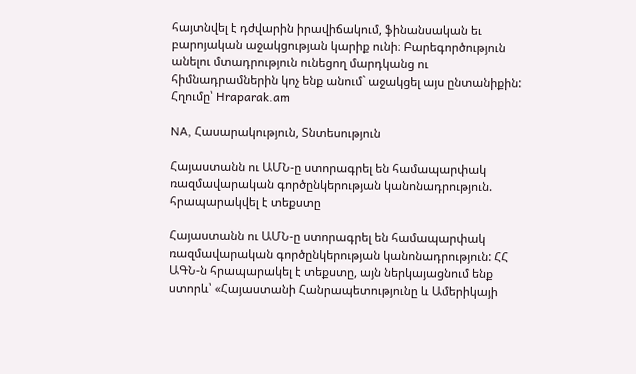հայտնվել է դժվարին իրավիճակում, ֆինանսական եւ բարոյական աջակցության կարիք ունի։ Բարեգործություն անելու մտադրություն ունեցող մարդկանց ու հիմնադրամներին կոչ ենք անում` աջակցել այս ընտանիքին: Հղումը՝ Hraparak.am

NA, Հասարակություն, Տնտեսություն

Հայաստանն ու ԱՄՆ-ը ստորագրել են համապարփակ ռազմավարական գործընկերության կանոնադրություն. հրապարակվել է տեքստը

Հայաստանն ու ԱՄՆ-ը ստորագրել են համապարփակ ռազմավարական գործընկերության կանոնադրություն: ՀՀ ԱԳՆ-ն հրապարակել է տեքստը, այն ներկայացնում ենք ստորև՝ «Հայաստանի Հանրապետությունը և Ամերիկայի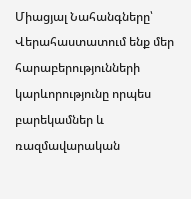Միացյալ Նահանգները՝ Վերահաստատում ենք մեր հարաբերությունների կարևորությունը որպես բարեկամներ և ռազմավարական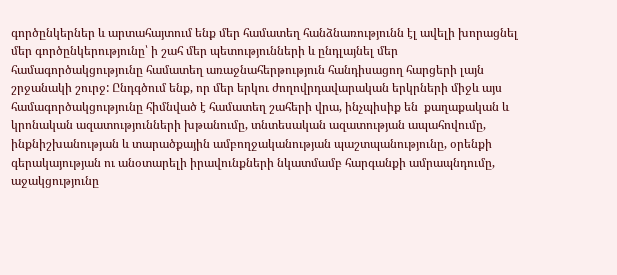գործընկերներ և արտահայտում ենք մեր համատեղ հանձնառությունն էլ ավելի խորացնել մեր գործընկերությունը՝ ի շահ մեր պետությունների և ընդլայնել մեր համագործակցությունը համատեղ առաջնահերթություն հանդիսացող հարցերի լայն շրջանակի շուրջ: Ընդգծում ենք, որ մեր երկու ժողովրդավարական երկրների միջև այս  համագործակցությունը հիմնված է համատեղ շահերի վրա, ինչպիսիք են  քաղաքական և կրոնական ազատությունների խթանումը, տնտեսական ազատության ապահովումը, ինքնիշխանության և տարածքային ամբողջականության պաշտպանությունը, օրենքի գերակայության ու անօտարելի իրավունքների նկատմամբ հարգանքի ամրապնդումը, աջակցությունը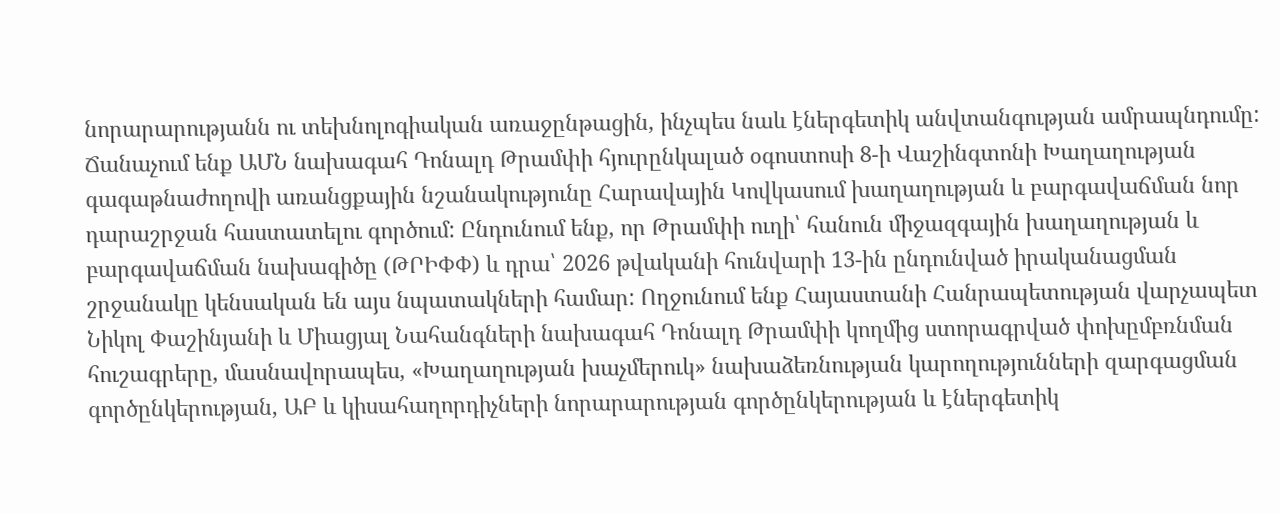նորարարությանն ու տեխնոլոգիական առաջընթացին, ինչպես նաև էներգետիկ անվտանգության ամրապնդումը: Ճանաչում ենք ԱՄՆ նախագահ Դոնալդ Թրամփի հյուրընկալած օգոստոսի 8-ի Վաշինգտոնի Խաղաղության գագաթնաժողովի առանցքային նշանակությունը Հարավային Կովկասում խաղաղության և բարգավաճման նոր դարաշրջան հաստատելու գործում: Ընդունում ենք, որ Թրամփի ուղի՝ հանուն միջազգային խաղաղության և բարգավաճման նախագիծը (ԹՐԻՓՓ) և դրա՝ 2026 թվականի հունվարի 13-ին ընդունված իրականացման շրջանակը կենսական են այս նպատակների համար: Ողջունում ենք Հայաստանի Հանրապետության վարչապետ Նիկոլ Փաշինյանի և Միացյալ Նահանգների նախագահ Դոնալդ Թրամփի կողմից ստորագրված փոխըմբռնման հուշագրերը, մասնավորապես, «Խաղաղության խաչմերուկ» նախաձեռնության կարողությունների զարգացման գործընկերության, ԱԲ և կիսահաղորդիչների նորարարության գործընկերության և էներգետիկ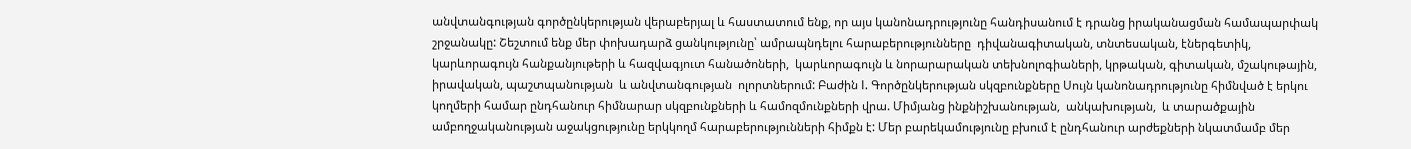անվտանգության գործընկերության վերաբերյալ և հաստատում ենք, որ այս կանոնադրությունը հանդիսանում է դրանց իրականացման համապարփակ շրջանակը: Շեշտում ենք մեր փոխադարձ ցանկությունը՝ ամրապնդելու հարաբերությունները  դիվանագիտական, տնտեսական, էներգետիկ, կարևորագույն հանքանյութերի և հազվագյուտ հանածոների,  կարևորագույն և նորարարական տեխնոլոգիաների, կրթական, գիտական, մշակութային, իրավական, պաշտպանության  և անվտանգության  ոլորտներում: Բաժին I. Գործընկերության սկզբունքները Սույն կանոնադրությունը հիմնված է երկու կողմերի համար ընդհանուր հիմնարար սկզբունքների և համոզմունքների վրա. Միմյանց ինքնիշխանության,  անկախության,  և տարածքային ամբողջականության աջակցությունը երկկողմ հարաբերությունների հիմքն է: Մեր բարեկամությունը բխում է ընդհանուր արժեքների նկատմամբ մեր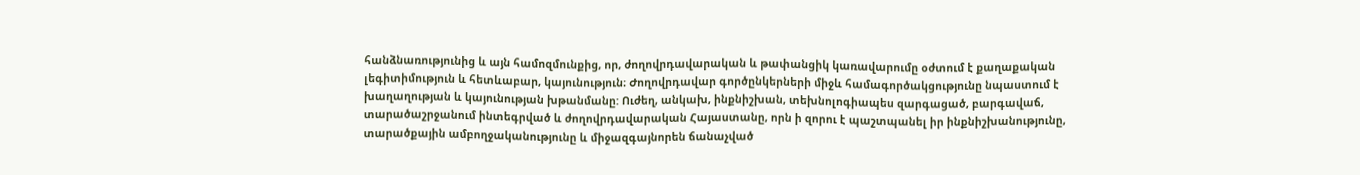հանձնառությունից և այն համոզմունքից, որ, ժողովրդավարական և թափանցիկ կառավարումը օժտում է քաղաքական լեգիտիմություն և հետևաբար, կայունություն։ Ժողովրդավար գործընկերների միջև համագործակցությունը նպաստում է խաղաղության և կայունության խթանմանը: Ուժեղ, անկախ, ինքնիշխան, տեխնոլոգիապես զարգացած, բարգավաճ, տարածաշրջանում ինտեգրված և ժողովրդավարական Հայաստանը, որն ի զորու է պաշտպանել իր ինքնիշխանությունը, տարածքային ամբողջականությունը և միջազգայնորեն ճանաչված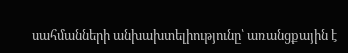սահմանների անխախտելիությունը՝ առանցքային է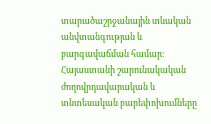տարածաշրջանային տևական անվտանգության և բարգավաճման համար։ Հայաստանի շարունակական ժողովրդավարական և տնտեսական բարեփոխումները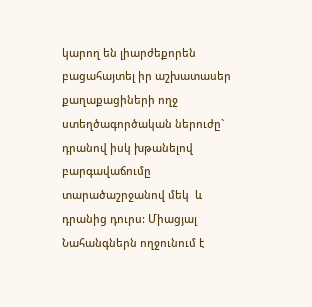կարող են լիարժեքորեն բացահայտել իր աշխատասեր քաղաքացիների ողջ ստեղծագործական ներուժը` դրանով իսկ խթանելով բարգավաճումը տարածաշրջանով մեկ  և  դրանից դուրս: Միացյալ Նահանգներն ողջունում է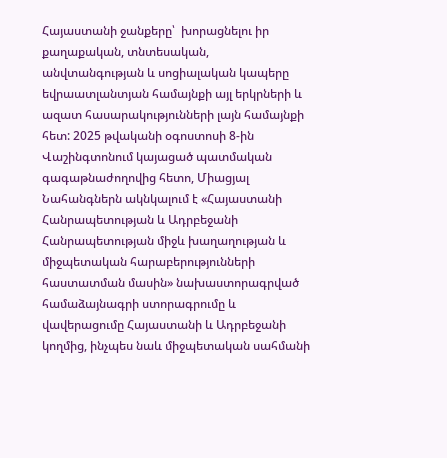Հայաստանի ջանքերը՝  խորացնելու իր քաղաքական, տնտեսական, անվտանգության և սոցիալական կապերը եվրաատլանտյան համայնքի այլ երկրների և ազատ հասարակությունների լայն համայնքի հետ: 2025 թվականի օգոստոսի 8-ին Վաշինգտոնում կայացած պատմական գագաթնաժողովից հետո, Միացյալ Նահանգներն ակնկալում է «Հայաստանի Հանրապետության և Ադրբեջանի Հանրապետության միջև խաղաղության և միջպետական հարաբերությունների հաստատման մասին» նախաստորագրված համաձայնագրի ստորագրումը և վավերացումը Հայաստանի և Ադրբեջանի կողմից, ինչպես նաև միջպետական սահմանի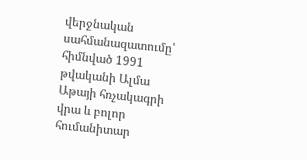վերջնական սահմանազատումը՝ հիմնված 1991 թվականի Ալմա Աթայի հռչակագրի վրա և բոլոր հումանիտար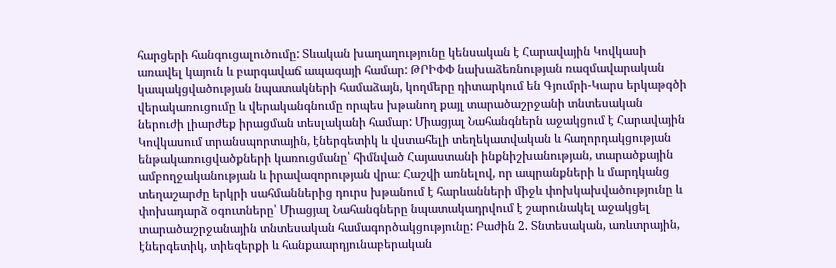հարցերի հանգուցալուծումը: Տևական խաղաղությունը կենսական է Հարավային Կովկասի առավել կայուն և բարգավաճ ապագայի համար: ԹՐԻՓՓ նախաձեռնության ռազմավարական կապակցվածության նպատակների համաձայն, կողմերը դիտարկում են Գյումրի-Կարս երկաթգծի վերակառուցումը և վերականգնումը որպես խթանող քայլ տարածաշրջանի տնտեսական ներուժի լիարժեք իրացման տեսլականի համար: Միացյալ Նահանգներն աջակցում է Հարավային Կովկասում տրանսպորտային, էներգետիկ և վստահելի տեղեկատվական և հաղորդակցության ենթակառուցվածքների կառուցմանը՝ հիմնված Հայաստանի ինքնիշխանության, տարածքային ամբողջականության և իրավազորության վրա։ Հաշվի առնելով, որ ապրանքների և մարդկանց տեղաշարժը երկրի սահմաններից դուրս խթանում է հարևանների միջև փոխկախվածությունը և փոխադարձ օգուտները՝ Միացյալ Նահանգները նպատակադրվում է շարունակել աջակցել տարածաշրջանային տնտեսական համագործակցությունը: Բաժին 2. Տնտեսական, առևտրային, էներգետիկ, տիեզերքի և հանքաարդյունաբերական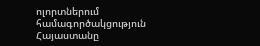ոլորտներում համագործակցություն Հայաստանը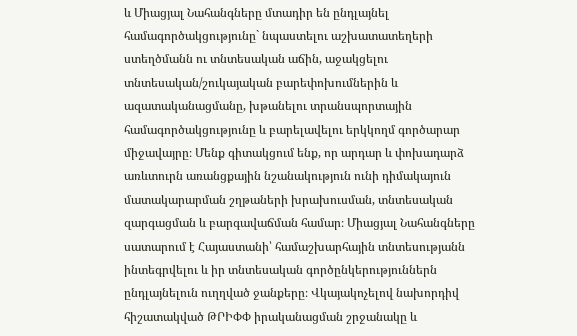և Միացյալ Նահանգները մտադիր են ընդլայնել համագործակցությունը` նպաստելու աշխատատեղերի ստեղծմանն ու տնտեսական աճին, աջակցելու տնտեսական/շուկայական բարեփոխումներին և ազատականացմանը, խթանելու տրանսպորտային համագործակցությունը և բարելավելու երկկողմ գործարար միջավայրը։ Մենք գիտակցում ենք, որ արդար և փոխադարձ առևտուրն առանցքային նշանակություն ունի դիմակայուն մատակարարման շղթաների խրախուսման, տնտեսական զարգացման և բարգավաճման համար։ Միացյալ Նահանգները սատարում է Հայաստանի՝ համաշխարհային տնտեսությանն ինտեգրվելու և իր տնտեսական գործընկերություններն ընդլայնելուն ուղղված ջանքերը։ Վկայակոչելով նախորդիվ հիշատակված ԹՐԻՓՓ իրականացման շրջանակը և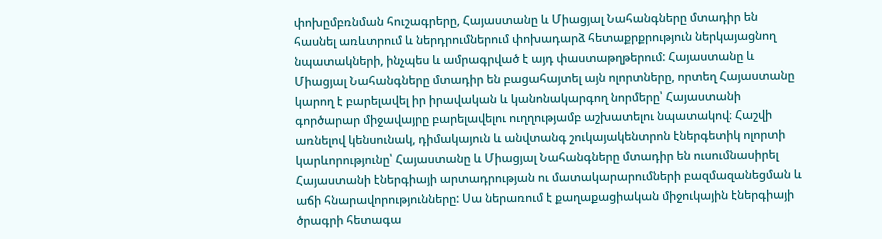փոխըմբռնման հուշագրերը, Հայաստանը և Միացյալ Նահանգները մտադիր են հասնել առևտրում և ներդրումներում փոխադարձ հետաքրքրություն ներկայացնող նպատակների, ինչպես և ամրագրված է այդ փաստաթղթերում: Հայաստանը և Միացյալ Նահանգները մտադիր են բացահայտել այն ոլորտները, որտեղ Հայաստանը կարող է բարելավել իր իրավական և կանոնակարգող նորմերը՝ Հայաստանի գործարար միջավայրը բարելավելու ուղղությամբ աշխատելու նպատակով։ Հաշվի առնելով կենսունակ, դիմակայուն և անվտանգ շուկայակենտրոն էներգետիկ ոլորտի կարևորությունը՝ Հայաստանը և Միացյալ Նահանգները մտադիր են ուսումնասիրել Հայաստանի էներգիայի արտադրության ու մատակարարումների բազմազանեցման և աճի հնարավորությունները: Սա ներառում է քաղաքացիական միջուկային էներգիայի ծրագրի հետագա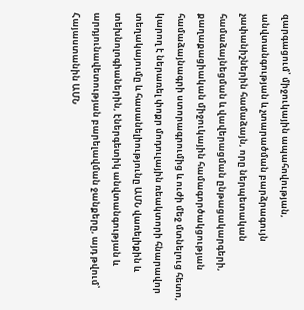զարգացում՝ միջուկային ապահովության, անվտանգության և չտարածման բարձրագույն չափանիշներին համաձայն, որը ներպետական համաձայնեցման և վավերացման ընթացակարգերի, քաղաքացիական միջուկային համագործակցության համաձայնագրի ստորագրումից և ուժի մեջ մտնելուց հետո, կարող է ներառել փոքր մոդուլային ռեակտորի հնարավոր տեղակայումը և հասանելիությունը ԱՄՆ վառելիքին և տեխնոլոգիաներին, էներգետիկ անվտանգության և արդյունավետության բարելավման ջանքերը, այդ թվում՝ Հայաստանին ԱՄՆ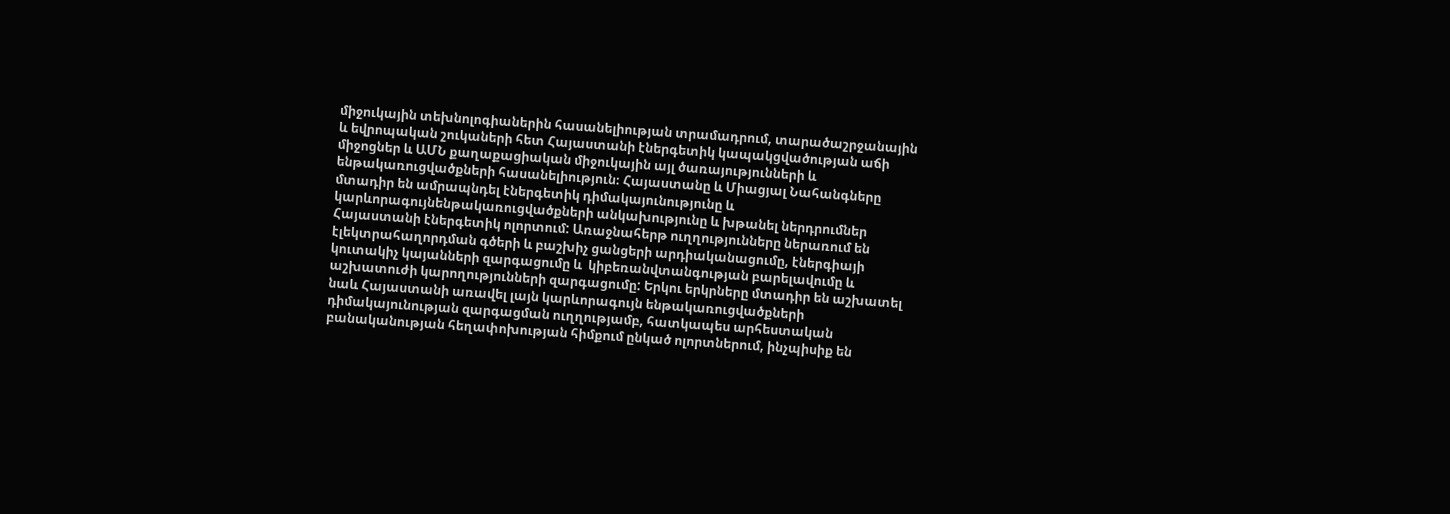միջուկային տեխնոլոգիաներին հասանելիության տրամադրում, տարածաշրջանային և եվրոպական շուկաների հետ Հայաստանի էներգետիկ կապակցվածության աճի միջոցներ և ԱՄՆ քաղաքացիական միջուկային այլ ծառայությունների և ենթակառուցվածքների հասանելիություն։ Հայաստանը և Միացյալ Նահանգները մտադիր են ամրապնդել էներգետիկ դիմակայունությունը և կարևորագույնենթակառուցվածքների անկախությունը և խթանել ներդրումներ Հայաստանի էներգետիկ ոլորտում: Առաջնահերթ ուղղությունները ներառում են էլեկտրահաղորդման գծերի և բաշխիչ ցանցերի արդիականացումը, էներգիայի կուտակիչ կայանների զարգացումը և  կիբեռանվտանգության բարելավումը և աշխատուժի կարողությունների զարգացումը: Երկու երկրները մտադիր են աշխատել նաև Հայաստանի առավել լայն կարևորագույն ենթակառուցվածքների դիմակայունության զարգացման ուղղությամբ, հատկապես արհեստական բանականության հեղափոխության հիմքում ընկած ոլորտներում, ինչպիսիք են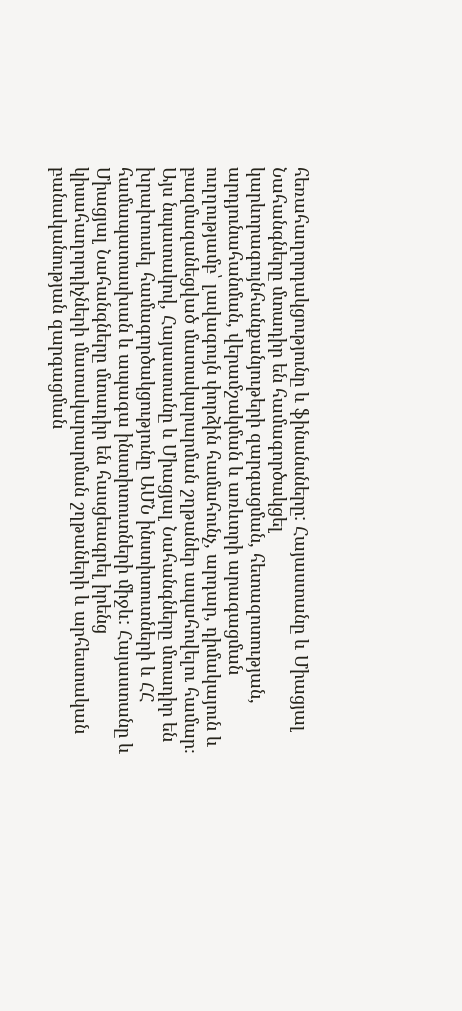հեռահաղորդակցությունը և ֆինանսները: Հայաստանը և Միացյալ Նահանգները մտադիր են համագործակցել կարևորագույնհանքանյութերի զարգացման, հետազոտության, արդյունահանման, վերամշակման և առևտրի արագացման ուղղությամբ՝ լավագույն փորձին համահունչ, արդար, դիմակայուն և բազմազանեցված մատակարարման շղթաներ ապահովելու համար։ Այս նպատակով, Հայաստանը և Միացյալ Նահանգները մտադիր են խրախուսել համագործակցությունը ԱՄՆ ինստիտուտների և ՀՀ համապատասխան և ապագա ինստիտուտների միջև: Հայաստանը և Միացյալ Նահանգները մտադիր են հասցեագրել իրենց կիսահաղորդիչների մատակարարման շղթաների և արհեստական բանականության զարգացման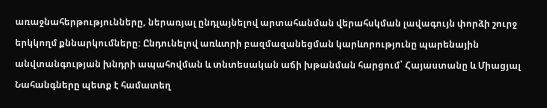առաջնահերթությունները, ներառյալ ընդլայնելով արտահանման վերահսկման լավագույն փորձի շուրջ երկկողմ քննարկումները: Ընդունելով առևտրի բազմազանեցման կարևորությունը պարենային անվտանգության խնդրի ապահովման և տնտեսական աճի խթանման հարցում՝ Հայաստանը և Միացյալ Նահանգները պետք է համատեղ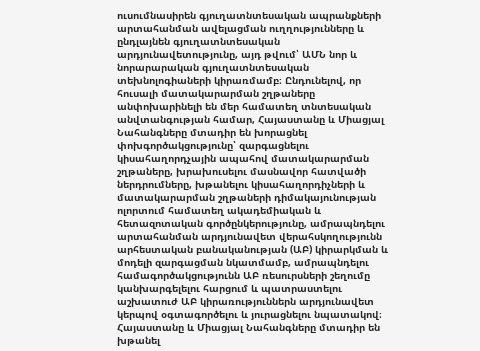ուսումնասիրեն գյուղատնտեսական ապրանքների արտահանման ավելացման ուղղությունները և ընդլայնեն գյուղատնտեսական արդյունավետությունը, այդ թվում՝ ԱՄՆ նոր և նորարարական գյուղատնտեսական տեխնոլոգիաների կիրառմամբ։ Ընդունելով, որ հուսալի մատակարարման շղթաները անփոխարինելի են մեր համատեղ տնտեսական անվտանգության համար, Հայաստանը և Միացյալ Նահանգները մտադիր են խորացնել փոխգործակցությունը՝ զարգացնելու  կիսահաղորդչային ապահով մատակարարման շղթաները, խրախուսելու մասնավոր հատվածի ներդրումները, խթանելու կիսահաղորդիչների և մատակարարման շղթաների դիմակայունության ոլորտում համատեղ ակադեմիական և հետազոտական գործընկերությունը, ամրապնդելու արտահանման արդյունավետ վերահսկողությունն արհեստական բանականության (ԱԲ) կիրարկման և մոդելի զարգացման նկատմամբ, ամրապնդելու համագործակցությունն ԱԲ ռեսուրսների շեղումը կանխարգելելու հարցում և պատրաստելու աշխատուժ ԱԲ կիրառություններն արդյունավետ կերպով օգտագործելու և յուրացնելու նպատակով։ Հայաստանը և Միացյալ Նահանգները մտադիր են խթանել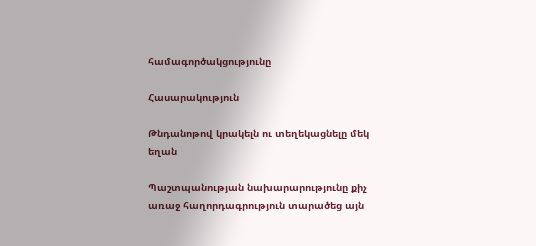համագործակցությունը

Հասարակություն

Թնդանոթով կրակելն ու տեղեկացնելը մեկ եղան

Պաշտպանության նախարարությունը քիչ առաջ հաղորդագրություն տարածեց այն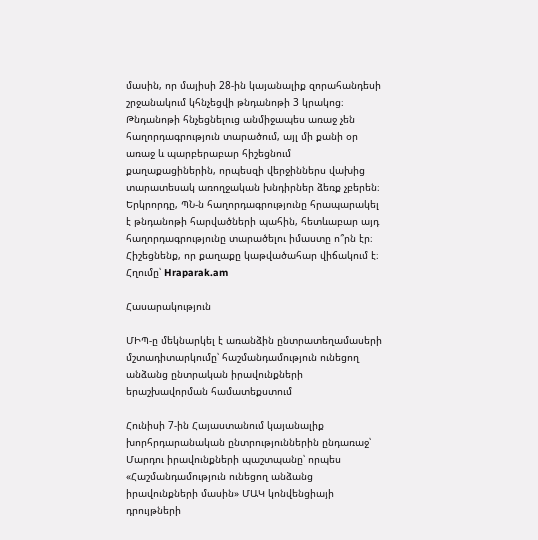մասին, որ մայիսի 28-ին կայանալիք զորահանդեսի շրջանակում կհնչեցվի թնդանոթի 3 կրակոց։ Թնդանոթի հնչեցնելուց անմիջապես առաջ չեն հաղորդագրություն տարածում, այլ մի քանի օր առաջ և պարբերաբար հիշեցնում քաղաքացիներին, որպեսզի վերջիններս վախից տարատեսակ առողջական խնդիրներ ձեռք չբերեն։ Երկրորդը, ՊՆ-ն հաղորդագրությունը հրապարակել է թնդանոթի հարվածների պահին, հետևաբար այդ հաղորդագրությունը տարածելու իմաստը ո՞րն էր։ Հիշեցնենք, որ քաղաքը կաթվածահար վիճակում է։ Հղումը՝ Hraparak.am

Հասարակություն

ՄԻՊ-ը մեկնարկել է առանձին ընտրատեղամասերի մշտադիտարկումը՝ հաշմանդամություն ունեցող անձանց ընտրական իրավունքների երաշխավորման համատեքստում

Հունիսի 7-ին Հայաստանում կայանալիք խորհրդարանական ընտրություններին ընդառաջ՝ Մարդու իրավունքների պաշտպանը՝ որպես «Հաշմանդամություն ունեցող անձանց իրավունքների մասին» ՄԱԿ կոնվենցիայի դրույթների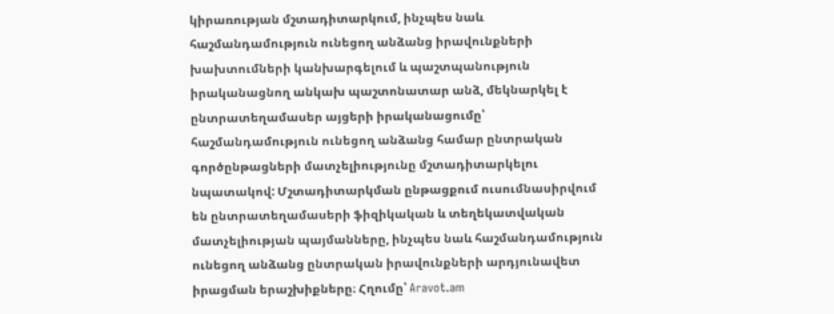կիրառության մշտադիտարկում, ինչպես նաև հաշմանդամություն ունեցող անձանց իրավունքների խախտումների կանխարգելում և պաշտպանություն իրականացնող անկախ պաշտոնատար անձ, մեկնարկել է ընտրատեղամասեր այցերի իրականացումը՝ հաշմանդամություն ունեցող անձանց համար ընտրական գործընթացների մատչելիությունը մշտադիտարկելու նպատակով: Մշտադիտարկման ընթացքում ուսումնասիրվում են ընտրատեղամասերի ֆիզիկական և տեղեկատվական մատչելիության պայմանները, ինչպես նաև հաշմանդամություն ունեցող անձանց ընտրական իրավունքների արդյունավետ իրացման երաշխիքները։ Հղումը՝ Aravot.am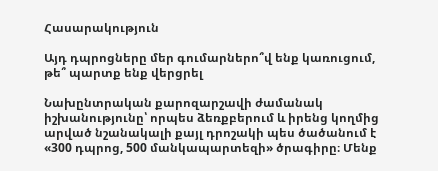Հասարակություն

Այդ դպրոցները մեր գումարներո՞վ ենք կառուցում, թե՞ պարտք ենք վերցրել

Նախընտրական քարոզարշավի ժամանակ իշխանությունը՝ որպես ձեռքբերում և իրենց կողմից արված նշանակալի քայլ դրոշակի պես ծածանում է «300 դպրոց, 500 մանկապարտեզի» ծրագիրը։ Մենք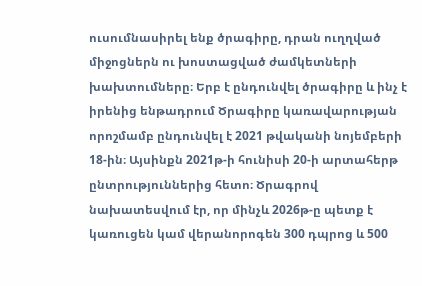ուսումնասիրել ենք ծրագիրը, դրան ուղղված միջոցներն ու խոստացված ժամկետների խախտումները։ Երբ է ընդունվել ծրագիրը և ինչ է իրենից ենթադրում Ծրագիրը կառավարության որոշմամբ ընդունվել է 2021 թվականի նոյեմբերի 18-ին։ Այսինքն 2021թ-ի հունիսի 20-ի արտահերթ ընտրություններից հետո։ Ծրագրով նախատեսվում էր, որ մինչև 2026թ-ը պետք է կառուցեն կամ վերանորոգեն 300 դպրոց և 500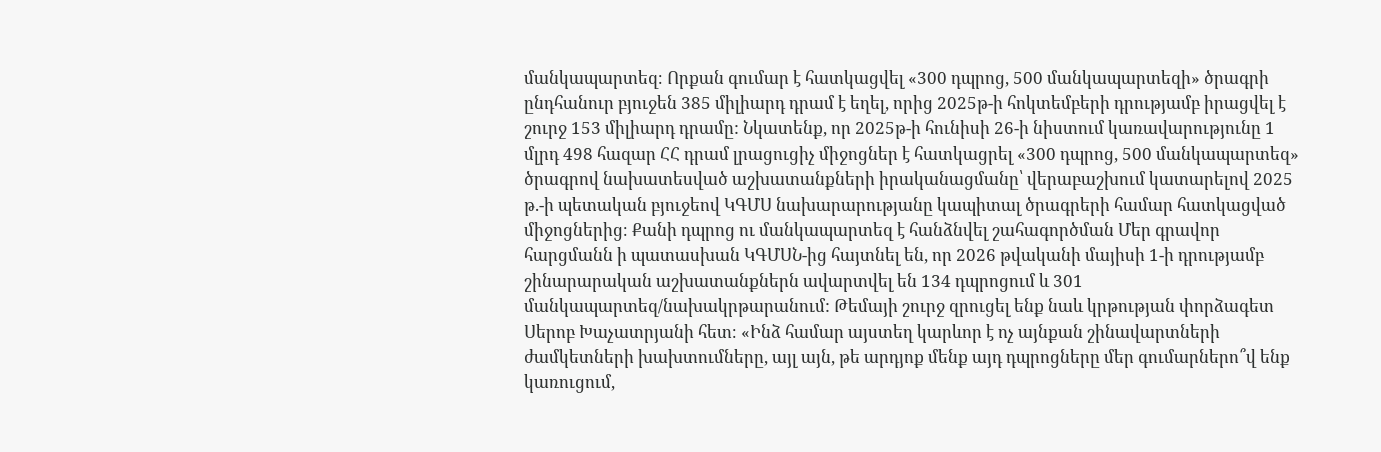մանկապարտեզ։ Որքան գումար է հատկացվել «300 դպրոց, 500 մանկապարտեզի» ծրագրի ընդհանուր բյուջեն 385 միլիարդ դրամ է եղել, որից 2025թ-ի հոկտեմբերի դրությամբ իրացվել է շուրջ 153 միլիարդ դրամը: Նկատենք, որ 2025թ-ի հունիսի 26-ի նիստում կառավարությունը 1 մլրդ 498 հազար ՀՀ դրամ լրացուցիչ միջոցներ է հատկացրել «300 դպրոց, 500 մանկապարտեզ» ծրագրով նախատեսված աշխատանքների իրականացմանը՝ վերաբաշխում կատարելով 2025 թ.-ի պետական բյուջեով ԿԳՄՍ նախարարությանը կապիտալ ծրագրերի համար հատկացված միջոցներից։ Քանի դպրոց ու մանկապարտեզ է հանձնվել շահագործման Մեր գրավոր հարցմանն ի պատասխան ԿԳՄՍՆ-ից հայտնել են, որ 2026 թվականի մայիսի 1-ի դրությամբ շինարարական աշխատանքներն ավարտվել են 134 դպրոցում և 301 մանկապարտեզ/նախակրթարանում: Թեմայի շուրջ զրուցել ենք նաև կրթության փորձագետ Սերոբ Խաչատրյանի հետ։ «Ինձ համար այստեղ կարևոր է ոչ այնքան շինավարտների ժամկետների խախտումները, այլ այն, թե արդյոք մենք այդ դպրոցները մեր գումարներո՞վ ենք կառուցում,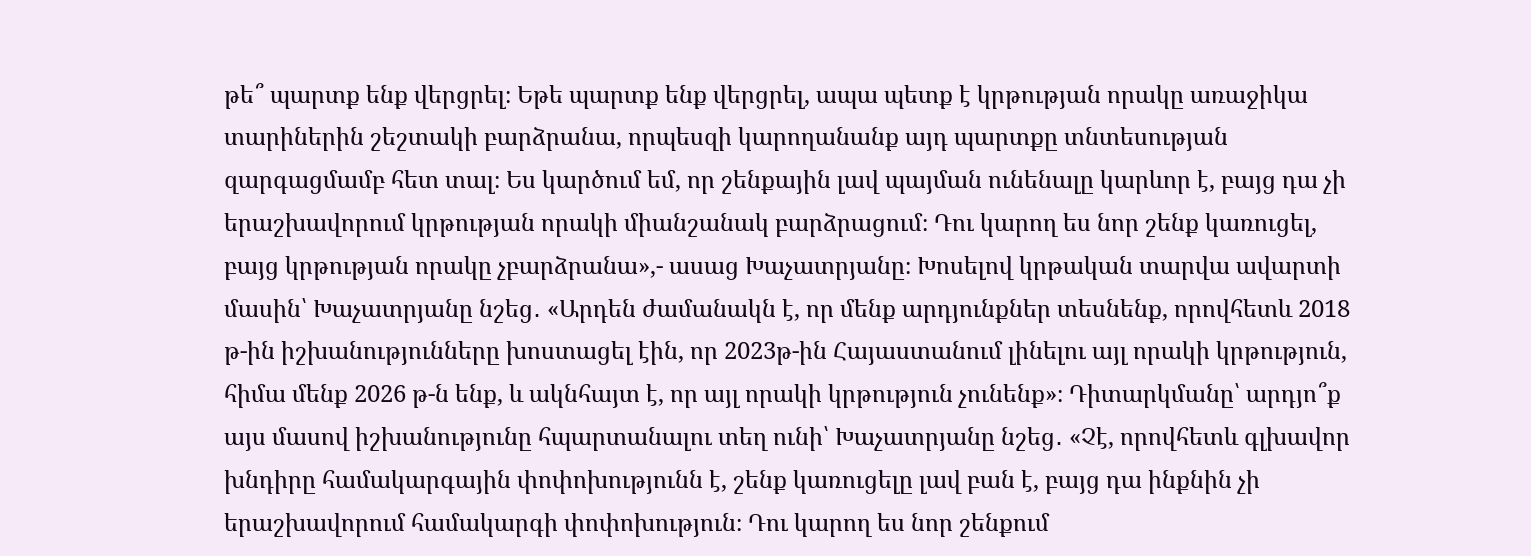թե՞ պարտք ենք վերցրել։ Եթե պարտք ենք վերցրել, ապա պետք է կրթության որակը առաջիկա տարիներին շեշտակի բարձրանա, որպեսզի կարողանանք այդ պարտքը տնտեսության զարգացմամբ հետ տալ։ Ես կարծում եմ, որ շենքային լավ պայման ունենալը կարևոր է, բայց դա չի երաշխավորում կրթության որակի միանշանակ բարձրացում։ Դու կարող ես նոր շենք կառուցել, բայց կրթության որակը չբարձրանա»,- ասաց Խաչատրյանը։ Խոսելով կրթական տարվա ավարտի մասին՝ Խաչատրյանը նշեց․ «Արդեն ժամանակն է, որ մենք արդյունքներ տեսնենք, որովհետև 2018 թ-ին իշխանությունները խոստացել էին, որ 2023թ-ին Հայաստանում լինելու այլ որակի կրթություն, հիմա մենք 2026 թ-ն ենք, և ակնհայտ է, որ այլ որակի կրթություն չունենք»։ Դիտարկմանը՝ արդյո՞ք այս մասով իշխանությունը հպարտանալու տեղ ունի՝ Խաչատրյանը նշեց․ «Չէ, որովհետև գլխավոր խնդիրը համակարգային փոփոխությունն է, շենք կառուցելը լավ բան է, բայց դա ինքնին չի երաշխավորում համակարգի փոփոխություն։ Դու կարող ես նոր շենքում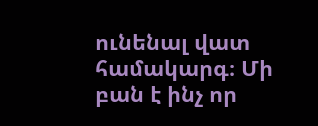ունենալ վատ համակարգ։ Մի բան է ինչ որ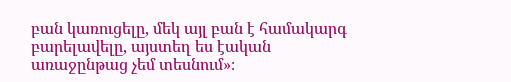բան կառուցելը, մեկ այլ բան է համակարգ բարելավելը, այստեղ ես էական առաջընթաց չեմ տեսնում»։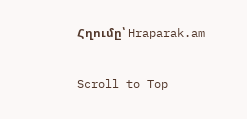Հղումը՝ Hraparak.am

Scroll to Top